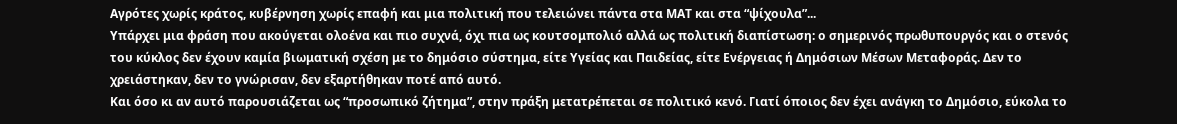Αγρότες χωρίς κράτος, κυβέρνηση χωρίς επαφή και μια πολιτική που τελειώνει πάντα στα ΜΑΤ και στα “ψίχουλα”...
Υπάρχει μια φράση που ακούγεται ολοένα και πιο συχνά, όχι πια ως κουτσομπολιό αλλά ως πολιτική διαπίστωση: ο σημερινός πρωθυπουργός και ο στενός του κύκλος δεν έχουν καμία βιωματική σχέση με το δημόσιο σύστημα, είτε Υγείας και Παιδείας, είτε Ενέργειας ή Δημόσιων Μέσων Μεταφοράς. Δεν το χρειάστηκαν, δεν το γνώρισαν, δεν εξαρτήθηκαν ποτέ από αυτό.
Και όσο κι αν αυτό παρουσιάζεται ως “προσωπικό ζήτημα”, στην πράξη μετατρέπεται σε πολιτικό κενό. Γιατί όποιος δεν έχει ανάγκη το Δημόσιο, εύκολα το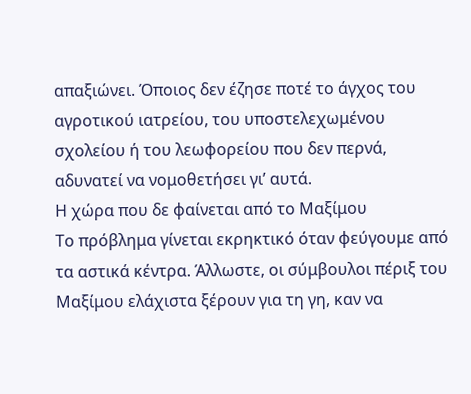απαξιώνει. Όποιος δεν έζησε ποτέ το άγχος του αγροτικού ιατρείου, του υποστελεχωμένου σχολείου ή του λεωφορείου που δεν περνά, αδυνατεί να νομοθετήσει γι’ αυτά.
Η χώρα που δε φαίνεται από το Μαξίμου
Το πρόβλημα γίνεται εκρηκτικό όταν φεύγουμε από τα αστικά κέντρα. Άλλωστε, οι σύμβουλοι πέριξ του Μαξίμου ελάχιστα ξέρουν για τη γη, καν να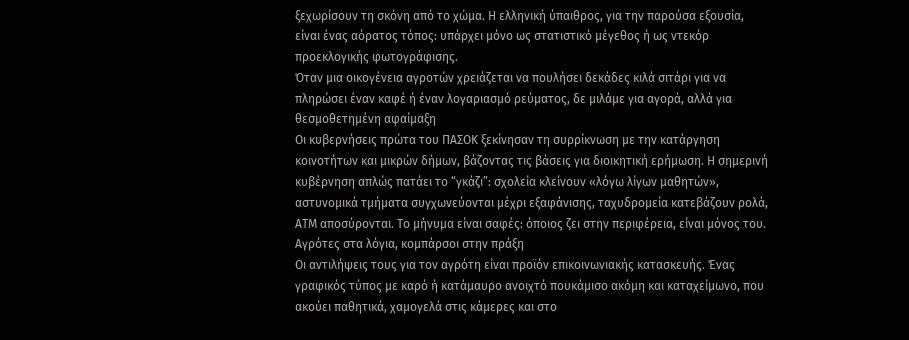ξεχωρίσουν τη σκόνη από το χώμα. Η ελληνική ύπαιθρος, για την παρούσα εξουσία, είναι ένας αόρατος τόπος: υπάρχει μόνο ως στατιστικό μέγεθος ή ως ντεκόρ προεκλογικής φωτογράφισης.
Όταν μια οικογένεια αγροτών χρειάζεται να πουλήσει δεκάδες κιλά σιτάρι για να πληρώσει έναν καφέ ή έναν λογαριασμό ρεύματος, δε μιλάμε για αγορά, αλλά για θεσμοθετημένη αφαίμαξη
Οι κυβερνήσεις πρώτα του ΠΑΣΟΚ ξεκίνησαν τη συρρίκνωση με την κατάργηση κοινοτήτων και μικρών δήμων, βάζοντας τις βάσεις για διοικητική ερήμωση. Η σημερινή κυβέρνηση απλώς πατάει το “γκάζι”: σχολεία κλείνουν «λόγω λίγων μαθητών», αστυνομικά τμήματα συγχωνεύονται μέχρι εξαφάνισης, ταχυδρομεία κατεβάζουν ρολά, ΑΤΜ αποσύρονται. Το μήνυμα είναι σαφές: όποιος ζει στην περιφέρεια, είναι μόνος του.
Αγρότες στα λόγια, κομπάρσοι στην πράξη
Οι αντιλήψεις τους για τον αγρότη είναι προϊόν επικοινωνιακής κατασκευής. Ένας γραφικός τύπος με καρό ή κατάμαυρο ανοιχτό πουκάμισο ακόμη και καταχείμωνο, που ακούει παθητικά, χαμογελά στις κάμερες και στο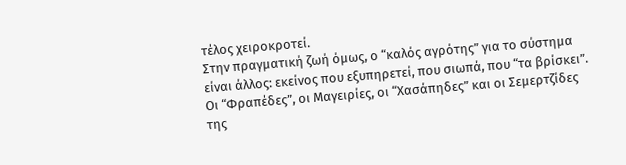τέλος χειροκροτεί.
Στην πραγματική ζωή όμως, ο “καλός αγρότης” για το σύστημα είναι άλλος: εκείνος που εξυπηρετεί, που σιωπά, που “τα βρίσκει”. Οι “Φραπέδες”, οι Μαγειρίες, οι “Χασάπηδες” και οι Σεμερτζίδες της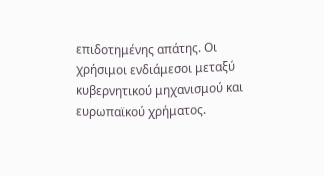επιδοτημένης απάτης. Οι χρήσιμοι ενδιάμεσοι μεταξύ κυβερνητικού μηχανισμού και ευρωπαϊκού χρήματος.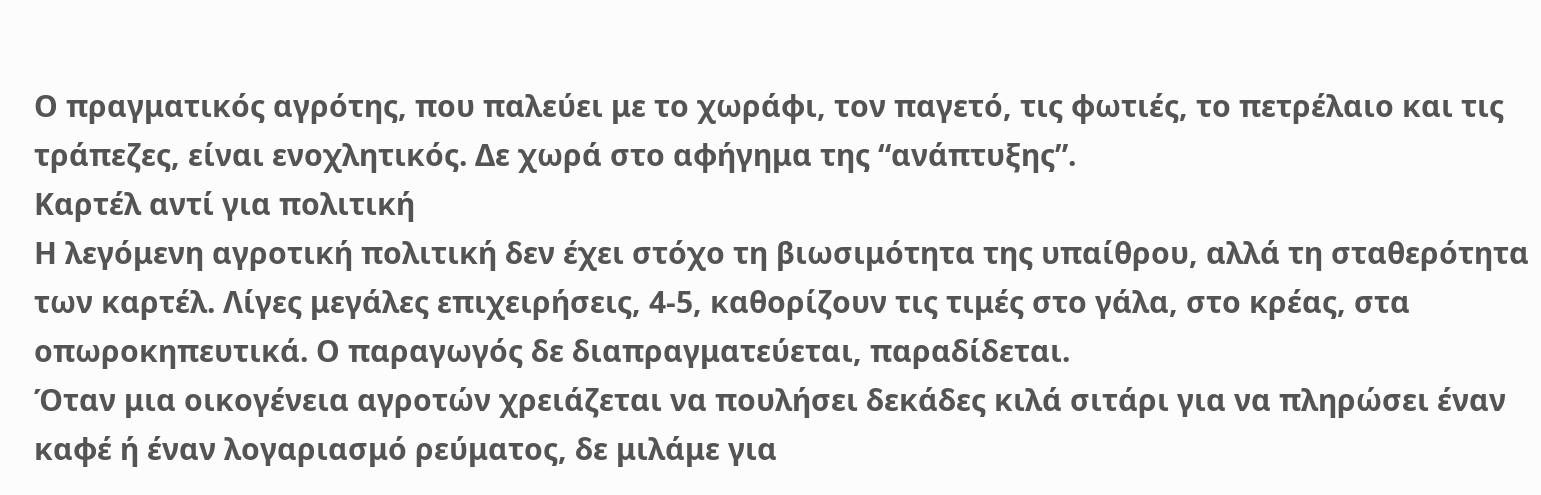Ο πραγματικός αγρότης, που παλεύει με το χωράφι, τον παγετό, τις φωτιές, το πετρέλαιο και τις τράπεζες, είναι ενοχλητικός. Δε χωρά στο αφήγημα της “ανάπτυξης”.
Καρτέλ αντί για πολιτική
Η λεγόμενη αγροτική πολιτική δεν έχει στόχο τη βιωσιμότητα της υπαίθρου, αλλά τη σταθερότητα των καρτέλ. Λίγες μεγάλες επιχειρήσεις, 4-5, καθορίζουν τις τιμές στο γάλα, στο κρέας, στα οπωροκηπευτικά. Ο παραγωγός δε διαπραγματεύεται, παραδίδεται.
Όταν μια οικογένεια αγροτών χρειάζεται να πουλήσει δεκάδες κιλά σιτάρι για να πληρώσει έναν καφέ ή έναν λογαριασμό ρεύματος, δε μιλάμε για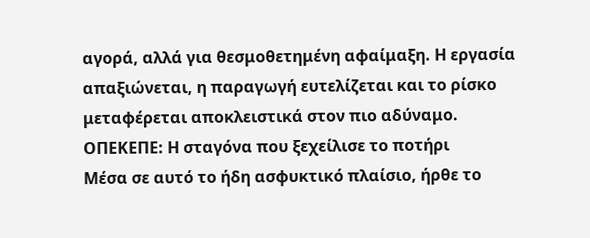αγορά, αλλά για θεσμοθετημένη αφαίμαξη. Η εργασία απαξιώνεται, η παραγωγή ευτελίζεται και το ρίσκο μεταφέρεται αποκλειστικά στον πιο αδύναμο.
ΟΠΕΚΕΠΕ: Η σταγόνα που ξεχείλισε το ποτήρι
Μέσα σε αυτό το ήδη ασφυκτικό πλαίσιο, ήρθε το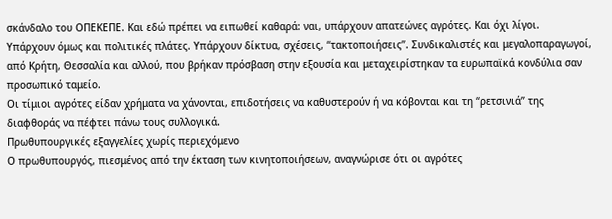σκάνδαλο του ΟΠΕΚΕΠΕ. Και εδώ πρέπει να ειπωθεί καθαρά: ναι, υπάρχουν απατεώνες αγρότες. Και όχι λίγοι.
Υπάρχουν όμως και πολιτικές πλάτες. Υπάρχουν δίκτυα, σχέσεις, “τακτοποιήσεις”. Συνδικαλιστές και μεγαλοπαραγωγοί, από Κρήτη, Θεσσαλία και αλλού, που βρήκαν πρόσβαση στην εξουσία και μεταχειρίστηκαν τα ευρωπαϊκά κονδύλια σαν προσωπικό ταμείο.
Οι τίμιοι αγρότες είδαν χρήματα να χάνονται, επιδοτήσεις να καθυστερούν ή να κόβονται και τη “ρετσινιά” της διαφθοράς να πέφτει πάνω τους συλλογικά.
Πρωθυπουργικές εξαγγελίες χωρίς περιεχόμενο
Ο πρωθυπουργός, πιεσμένος από την έκταση των κινητοποιήσεων, αναγνώρισε ότι οι αγρότες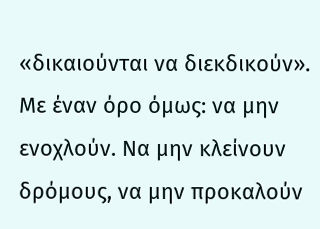«δικαιούνται να διεκδικούν». Με έναν όρο όμως: να μην ενοχλούν. Να μην κλείνουν δρόμους, να μην προκαλούν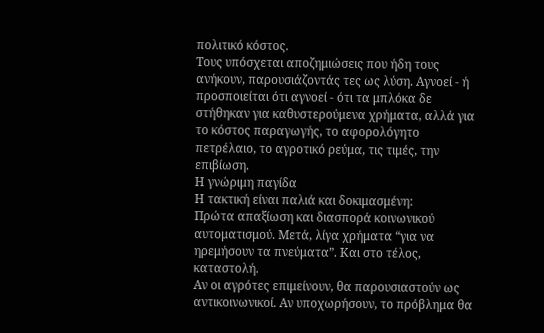πολιτικό κόστος.
Τους υπόσχεται αποζημιώσεις που ήδη τους ανήκουν, παρουσιάζοντάς τες ως λύση. Αγνοεί - ή προσποιείται ότι αγνοεί - ότι τα μπλόκα δε στήθηκαν για καθυστερούμενα χρήματα, αλλά για το κόστος παραγωγής, το αφορολόγητο πετρέλαιο, το αγροτικό ρεύμα, τις τιμές, την επιβίωση.
Η γνώριμη παγίδα
Η τακτική είναι παλιά και δοκιμασμένη:
Πρώτα απαξίωση και διασπορά κοινωνικού αυτοματισμού. Μετά, λίγα χρήματα “για να ηρεμήσουν τα πνεύματα”. Και στο τέλος, καταστολή.
Αν οι αγρότες επιμείνουν, θα παρουσιαστούν ως αντικοινωνικοί. Αν υποχωρήσουν, το πρόβλημα θα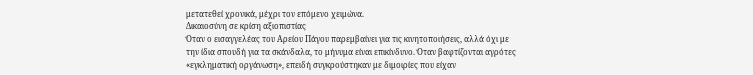μετατεθεί χρονικά, μέχρι τον επόμενο χειμώνα.
Δικαιοσύνη σε κρίση αξιοπιστίας
Όταν ο εισαγγελέας του Αρείου Πάγου παρεμβαίνει για τις κινητοποιήσεις, αλλά όχι με την ίδια σπουδή για τα σκάνδαλα, το μήνυμα είναι επικίνδυνο. Όταν βαφτίζονται αγρότες «εγκληματική οργάνωση», επειδή συγκρούστηκαν με διμοιρίες που είχαν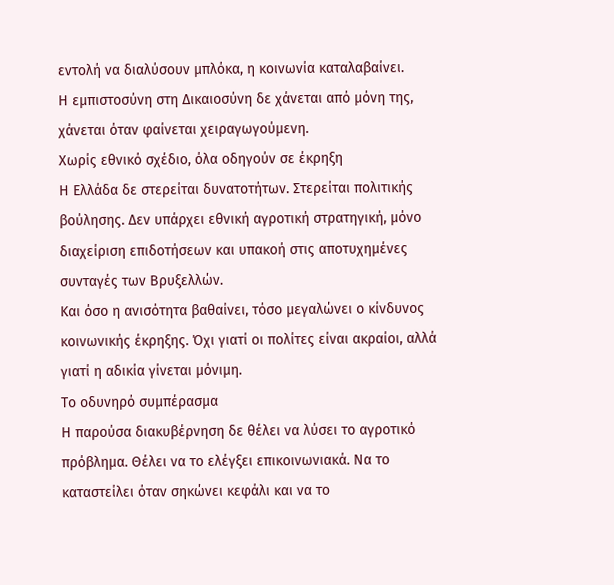εντολή να διαλύσουν μπλόκα, η κοινωνία καταλαβαίνει.
Η εμπιστοσύνη στη Δικαιοσύνη δε χάνεται από μόνη της, χάνεται όταν φαίνεται χειραγωγούμενη.
Χωρίς εθνικό σχέδιο, όλα οδηγούν σε έκρηξη
Η Ελλάδα δε στερείται δυνατοτήτων. Στερείται πολιτικής βούλησης. Δεν υπάρχει εθνική αγροτική στρατηγική, μόνο διαχείριση επιδοτήσεων και υπακοή στις αποτυχημένες συνταγές των Βρυξελλών.
Και όσο η ανισότητα βαθαίνει, τόσο μεγαλώνει ο κίνδυνος κοινωνικής έκρηξης. Όχι γιατί οι πολίτες είναι ακραίοι, αλλά γιατί η αδικία γίνεται μόνιμη.
Το οδυνηρό συμπέρασμα
Η παρούσα διακυβέρνηση δε θέλει να λύσει το αγροτικό πρόβλημα. Θέλει να το ελέγξει επικοινωνιακά. Να το καταστείλει όταν σηκώνει κεφάλι και να το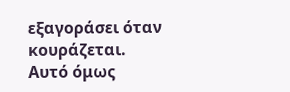εξαγοράσει όταν κουράζεται.
Αυτό όμως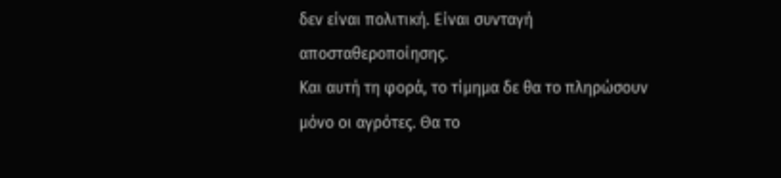δεν είναι πολιτική. Είναι συνταγή αποσταθεροποίησης.
Και αυτή τη φορά, το τίμημα δε θα το πληρώσουν μόνο οι αγρότες. Θα το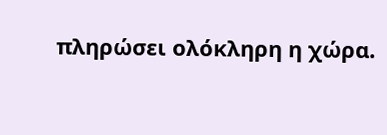πληρώσει ολόκληρη η χώρα.